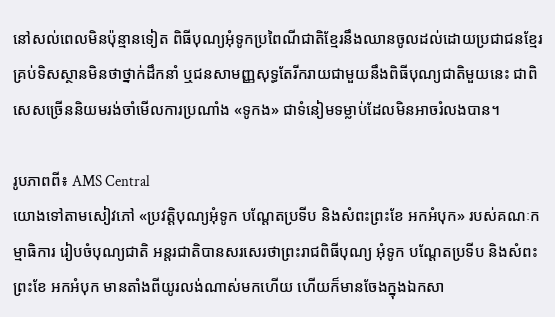នៅសល់ពេលមិនប៉ុន្មានទៀត ពិធីបុណ្យអុំទូកប្រពៃណីជាតិខ្មែរនឹងឈានចូលដល់ដោយប្រជាជនខ្មែរគ្រប់ទិសស្ថានមិនថាថ្នាក់ដឹកនាំ ឬជនសាមញ្ញសុទ្ធតែរីករាយជាមួយនឹងពិធីបុណ្យជាតិមួយនេះ ជាពិសេសច្រើននិយមរង់ចាំមើលការប្រណាំង «ទូកង» ជាទំនៀមទម្លាប់ដែលមិនអាចរំលងបាន។

រូបភាពពី៖ AMS Central
យោងទៅតាមសៀវភៅ «ប្រវត្តិបុណ្យអុំទូក បណ្តែតប្រទីប និងសំពះព្រះខែ អកអំបុក» របស់គណៈកម្មាធិការ រៀបចំបុណ្យជាតិ អន្តរជាតិបានសរសេរថាព្រះរាជពិធីបុណ្យ អុំទូក បណ្តែតប្រទីប និងសំពះព្រះខែ អកអំបុក មានតាំងពីយូរលង់ណាស់មកហើយ ហើយក៏មានចែងក្នុងឯកសា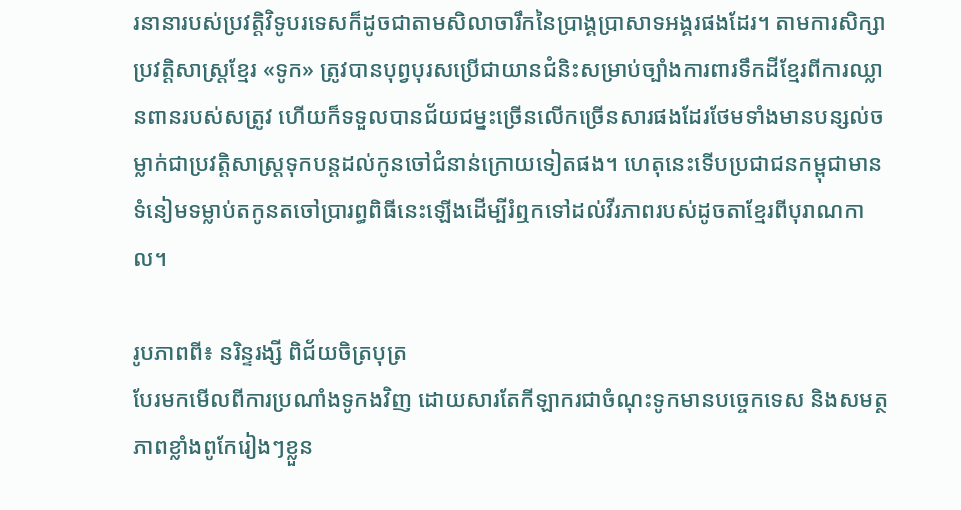រនានារបស់ប្រវត្តិវិទូបរទេសក៏ដូចជាតាមសិលាចារឹកនៃប្រាង្គប្រាសាទអង្គរផងដែរ។ តាមការសិក្សាប្រវត្តិសាស្រ្តខ្មែរ «ទូក» ត្រូវបានបុព្វបុរសប្រើជាយានជំនិះសម្រាប់ច្បាំងការពារទឹកដីខ្មែរពីការឈ្លានពានរបស់សត្រូវ ហើយក៏ទទួលបានជ័យជម្នះច្រើនលើកច្រើនសារផងដែរថែមទាំងមានបន្សល់ចម្លាក់ជាប្រវត្តិសាស្រ្តទុកបន្ដដល់កូនចៅជំនាន់ក្រោយទៀតផង។ ហេតុនេះទើបប្រជាជនកម្ពុជាមានទំនៀមទម្លាប់តកូនតចៅប្រារព្ធពិធីនេះឡើងដើម្បីរំឮកទៅដល់វីរភាពរបស់ដូចតាខ្មែរពីបុរាណកាល។

រូបភាពពី៖ នរិន្ទរង្សី ពិជ័យចិត្របុត្រ
បែរមកមើលពីការប្រណាំងទូកងវិញ ដោយសារតែកីឡាករជាចំណុះទូកមានបច្ចេកទេស និងសមត្ថភាពខ្លាំងពូកែរៀងៗខ្លួន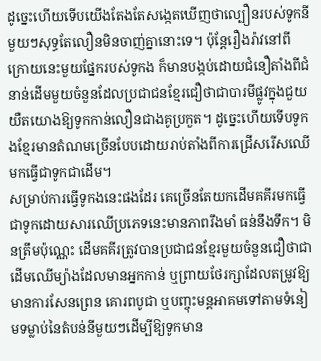ដូច្នេះហើយទើបយើងតែងតែសង្កេតឃើញថាល្បឿនរបស់ទូកនីមួយៗសុទ្ធតែលឿនមិនចាញ់គ្នានោះទេ។ ប៉ុន្តែរឿងរ៉ាវនៅពីក្រោយនេះមួយផ្នែករបស់ទូកង ក៏មានបង្កប់ដោយជំនឿតាំងពីជំនាន់ដើមមួយចំនួនដែលប្រជាជនខ្មែរជឿថាជាបារមីផ្លូវក្នុងជួយយឺតយោងឱ្យទូកកាន់លឿនជាងគូប្រកួត។ ដូច្នេះហើយទើបទូកងខ្មែរមានតំណមច្រើនបែបដោយរាប់តាំងពីការជ្រើសរើសឈើមកធ្វើជាទូកជាដើម។
សម្រាប់ការធ្វើទូកងនេះផងដែរ គេច្រើនតែយកដើមគគីរមកធ្វើជាទូកដោយសារឈើប្រភេទនេះមានភាពរឹងមាំ ធន់នឹងទឹក។ មិនត្រឹមប៉ុណ្ណេះ ដើមគគីរត្រូវបានប្រជាជនខ្មែរមួយចំនួនជឿថាជាដើមឈើម្យ៉ាងដែលមានអ្នកកាន់ ឬព្រាយថែរក្សាដែលតម្រូវឱ្យមានការសែនព្រេន គោរពបូជា ឬបញ្ចុះមន្ដអាគមទៅតាមទំនៀមទម្លាប់នៃតំបន់នីមួយៗដើម្បីឱ្យទូកមាន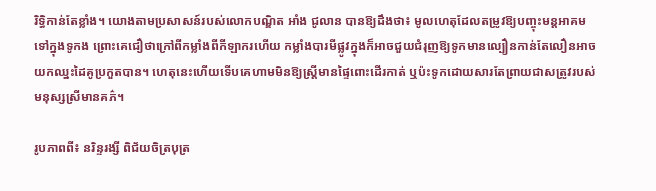រិទ្ធិកាន់តែខ្លាំង។ យោងតាមប្រសាសន៍របស់លោកបណ្ឌិត អាំង ជូលាន បានឱ្យដឹងថា៖ មូលហេតុដែលតម្រូវឱ្យបញ្ចុះមន្ដអាគមទៅក្នុងទូកង ព្រោះគេជឿថាក្រៅពីកម្លាំងពីកីឡាករហើយ កម្លាំងបារមីផ្លូវក្នុងក៏អាចជួយជំរុញឱ្យទូកមានល្បឿនកាន់តែលឿនអាចយកឈ្នះដៃគូប្រកួតបាន។ ហេតុនេះហើយទើបគេហាមមិនឱ្យស្រ្តីមានផ្ទៃពោះដើរកាត់ ឬប៉ះទូកដោយសារតែព្រាយជាសត្រូវរបស់មនុស្សស្រីមានគភ៌។

រូបភាពពី៖ នរិន្ទរង្សី ពិជ័យចិត្របុត្រ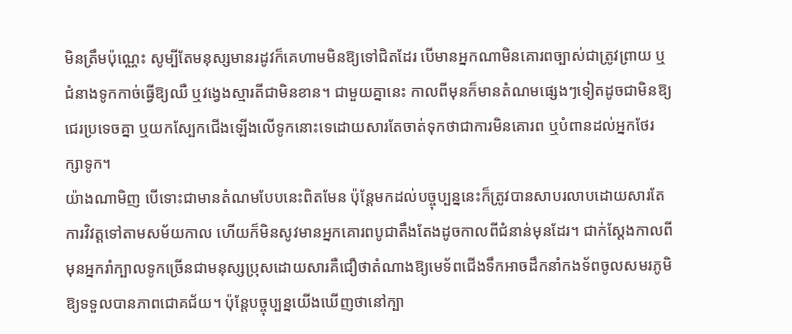មិនត្រឹមប៉ុណ្ណេះ សូម្បីតែមនុស្សមានរដូវក៏គេហាមមិនឱ្យទៅជិតដែរ បើមានអ្នកណាមិនគោរពច្បាស់ជាត្រូវព្រាយ ឬជំនាងទូកកាច់ធ្វើឱ្យឈឺ ឬវង្វេងស្មារតីជាមិនខាន។ ជាមួយគ្នានេះ កាលពីមុនក៏មានតំណមផ្សេងៗទៀតដូចជាមិនឱ្យជេរប្រទេចគ្នា ឬយកស្បែកជើងឡើងលើទូកនោះទេដោយសារតែចាត់ទុកថាជាការមិនគោរព ឬបំពានដល់អ្នកថែរក្សាទូក។
យ៉ាងណាមិញ បើទោះជាមានតំណមបែបនេះពិតមែន ប៉ុន្តែមកដល់បច្ចុប្បន្ននេះក៏ត្រូវបានសាបរលាបដោយសារតែការវិវត្តទៅតាមសម័យកាល ហើយក៏មិនសូវមានអ្នកគោរពបូជាតឹងតែងដូចកាលពីជំនាន់មុនដែរ។ ជាក់ស្ដែងកាលពីមុនអ្នករាំក្បាលទូកច្រើនជាមនុស្សប្រុសដោយសារគឺជឿថាតំណាងឱ្យមេទ័ពជើងទឹកអាចដឹកនាំកងទ័ពចូលសមរភូមិឱ្យទទួលបានភាពជោគជ័យ។ ប៉ុន្តែបច្ចុប្បន្នយើងឃើញថានៅក្បា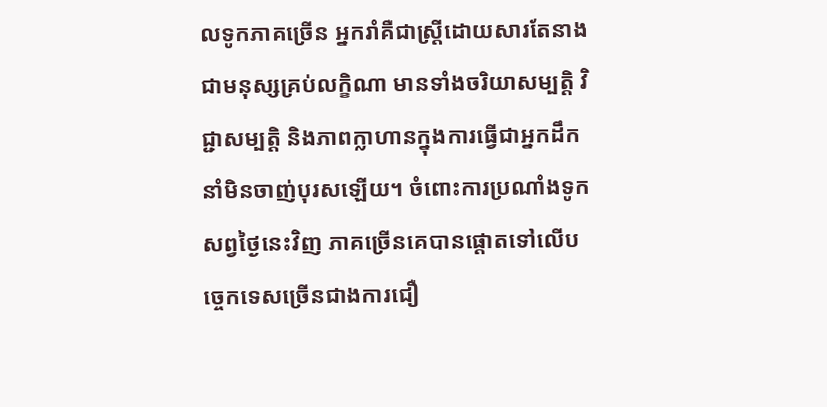លទូកភាគច្រើន អ្នករាំគឺជាស្រ្តីដោយសារតែនាងជាមនុស្សគ្រប់លក្ខិណា មានទាំងចរិយាសម្បត្តិ វិជ្ជាសម្បត្តិ និងភាពក្លាហានក្នុងការធ្វើជាអ្នកដឹកនាំមិនចាញ់បុរសឡើយ។ ចំពោះការប្រណាំងទូកសព្វថ្ងៃនេះវិញ ភាគច្រើនគេបានផ្ដោតទៅលើបច្ចេកទេសច្រើនជាងការជឿ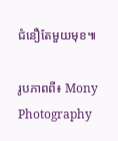ជំនឿតែមួយមុខ៕

រូបភាពពី៖ Mony Photography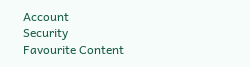Account
Security
Favourite Content